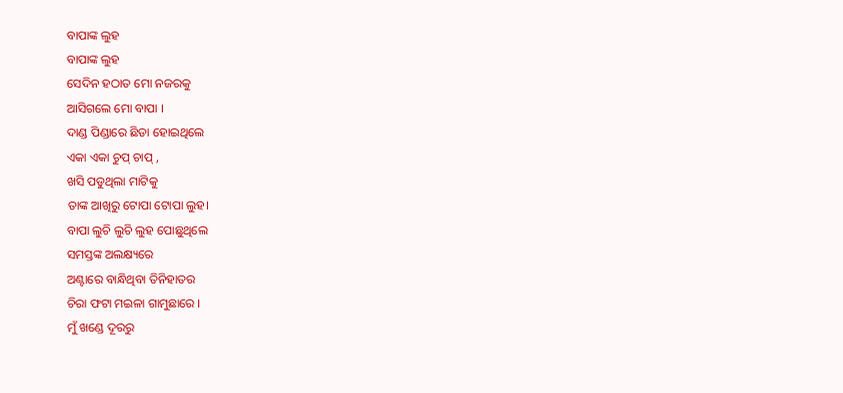ବାପାଙ୍କ ଲୁହ
ବାପାଙ୍କ ଲୁହ
ସେଦିନ ହଠାତ ମୋ ନଜରକୁ
ଆସିଗଲେ ମୋ ବାପା ।
ଦାଣ୍ଡ ପିଣ୍ଡାରେ ଛିଡା ହୋଇଥିଲେ
ଏକା ଏକା ଚୁପ୍ ଚାପ୍ ,
ଖସି ପଡୁଥିଲା ମାଟିକୁ
ତାଙ୍କ ଆଖିରୁ ଟୋପା ଟୋପା ଲୁହ।
ବାପା ଲୁଚି ଲୁଚି ଲୁହ ପୋଛୁଥିଲେ
ସମସ୍ତଙ୍କ ଅଲକ୍ଷ୍ୟରେ
ଅଣ୍ଟାରେ ବାନ୍ଧିଥିବା ତିନିହାତର
ଚିରା ଫଟା ମଇଳା ଗାମୁଛାରେ ।
ମୁଁ ଖଣ୍ଡେ ଦୂରରୁ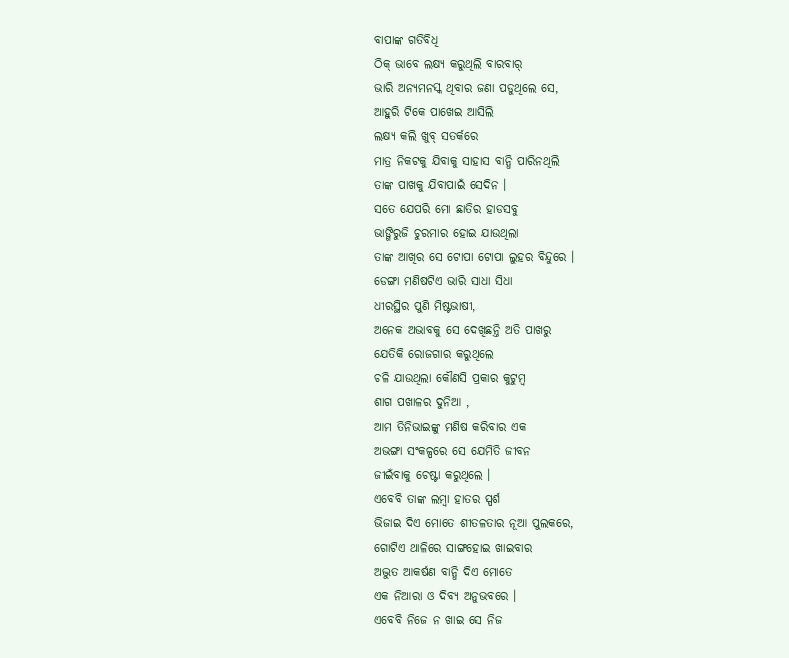ବାପାଙ୍କ ଗତିବିଧି
ଠିକ୍ ଭାବେ ଲକ୍ଷ୍ୟ କରୁଥିଲି ବାରବାର୍
ଭାରି ଅନ୍ୟମନସ୍କ ଥିବାର ଜଣା ପଡୁଥିଲେ ସେ,
ଆହୁରି ଟିକେ ପାଖେଇ ଆସିଲି
ଲକ୍ଷ୍ୟ କଲି ଖୁବ୍ ସତର୍କରେ
ମାତ୍ର ନିକଟକୁ ଯିବାକୁ ସାହାସ ବାନ୍ଧି ପାରିନଥିଲି
ତାଙ୍କ ପାଖକୁ ଯିବାପାଇଁ ସେଦିନ ।
ସତେ ଯେପରି ମୋ ଛାତିର ହାଡସବୁ
ଭାଙ୍ଗିରୁଜି ଚୁରମାର ହୋଇ ଯାଉଥିଲା
ତାଙ୍କ ଆଖିର ସେ ଟୋପା ଟୋପା ଲୁହର ବିନ୍ଦୁରେ ।
ଡେଙ୍ଗା ମଣିଷଟିଏ ଭାରି ସାଧା ସିଧା
ଧୀରସ୍ଥିର ପୁଣି ମିଷ୍ଟଭାଷୀ,
ଅନେକ ଅଭାବକୁ ସେ ଦେଖିଛନ୍ତି ଅତି ପାଖରୁ
ଯେତିକି ରୋଜଗାର କରୁଥିଲେ
ଚଳି ଯାଉଥିଲା କୌଣସି ପ୍ରକାର କୁଟୁମ୍ବ
ଶାଗ ପଖାଳର ଦୁନିଆ ,
ଆମ ତିନିଭାଇଙ୍କୁ ମଣିଷ କରିବାର ଏକ
ଅଭଙ୍ଗା ସଂକଳ୍ପରେ ସେ ଯେମିତି ଜୀବନ
ଜୀଇଁବାକୁ ଚେଷ୍ଟା କରୁଥିଲେ ।
ଏବେବି ତାଙ୍କ ଲମ୍ବା ହାତର ସ୍ପର୍ଶ
ଭିଜାଇ ଦିଏ ମୋତେ ଶୀତଳତାର ନୂଆ ପୁଲକରେ,
ଗୋଟିଏ ଥାଳିରେ ସାଙ୍ଗହୋଇ ଖାଇବାର
ଅଦ୍ଭୁତ ଆକର୍ଷଣ ବାନ୍ଧି ଦିଏ ମୋତେ
ଏକ ନିଆରା ଓ ଦିବ୍ୟ ଅନୁଭବରେ ।
ଏବେବି ନିଜେ ନ ଖାଇ ସେ ନିଜ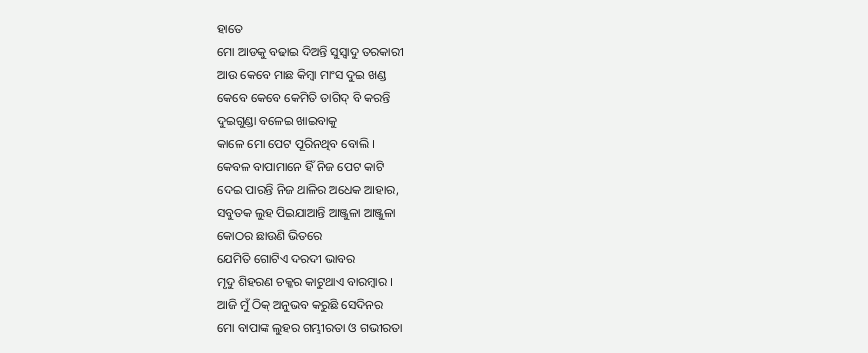ହାତେ
ମୋ ଆଡକୁ ବଢାଇ ଦିଅନ୍ତି ସୁସ୍ବାଦୁ ତରକାରୀ
ଆଉ କେବେ ମାଛ କିମ୍ବା ମାଂସ ଦୁଇ ଖଣ୍ଡ
କେବେ କେବେ କେମିତି ତାଗିଦ୍ ବି କରନ୍ତି
ଦୁଇଗୁଣ୍ଡା ବଳେଇ ଖାଇବାକୁ
କାଳେ ମୋ ପେଟ ପୂରିନଥିବ ବୋଲି ।
କେବଳ ବାପାମାନେ ହିଁ ନିଜ ପେଟ କାଟି
ଦେଇ ପାରନ୍ତି ନିଜ ଥାଳିର ଅଧେକ ଆହାର,
ସବୁତକ ଲୁହ ପିଇଯାଆନ୍ତି ଆଞ୍ଜୁଳା ଆଞ୍ଜୁଳା
କୋଠର ଛାଉଣି ଭିତରେ
ଯେମିତି ଗୋଟିଏ ଦରଦୀ ଭାବର
ମୃଦୁ ଶିହରଣ ଚକ୍କର କାଟୁଥାଏ ବାରମ୍ବାର ।
ଆଜି ମୁଁ ଠିକ୍ ଅନୁଭବ କରୁଛି ସେଦିନର
ମୋ ବାପାଙ୍କ ଲୁହର ଗମ୍ଭୀରତା ଓ ଗଭୀରତା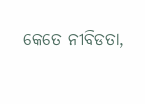କେତେ ନୀବିଡତା,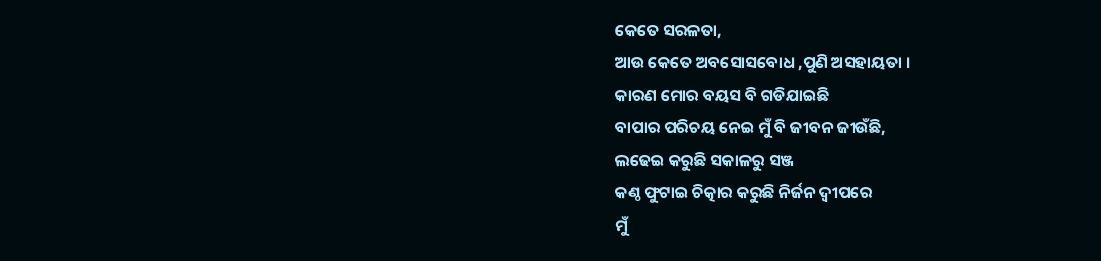କେତେ ସରଳତା,
ଆଉ କେତେ ଅବସୋସବୋଧ ,ପୁଣି ଅସହାୟତା ।
କାରଣ ମୋର ବୟସ ବି ଗଡିଯାଇଛି
ବାପାର ପରିଚୟ ନେଇ ମୁଁ ବି ଜୀବନ ଜୀଉଁଛି,
ଲଢେଇ କରୁଛି ସକାଳରୁ ସଞ୍ଜ
କଣ୍ଠ ଫୁଟାଇ ଚିତ୍କାର କରୁଛି ନିର୍ଜନ ଦ୍ବୀପରେ
ମୁଁ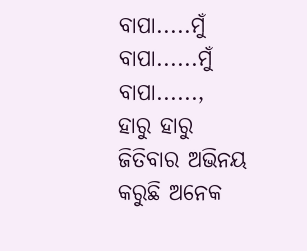ବାପା.....ମୁଁ ବାପା......ମୁଁ ବାପା......,
ହାରୁ ହାରୁ ଜିତିବାର ଅଭିନୟ କରୁଛି ଅନେକ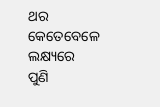ଥର
କେତେବେଳେ ଲକ୍ଷ୍ୟରେ
ପୁଣି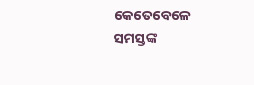କେତେବେଳେ ସମସ୍ତଙ୍କ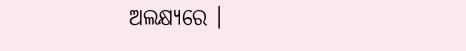ଅଲକ୍ଷ୍ୟରେ ।